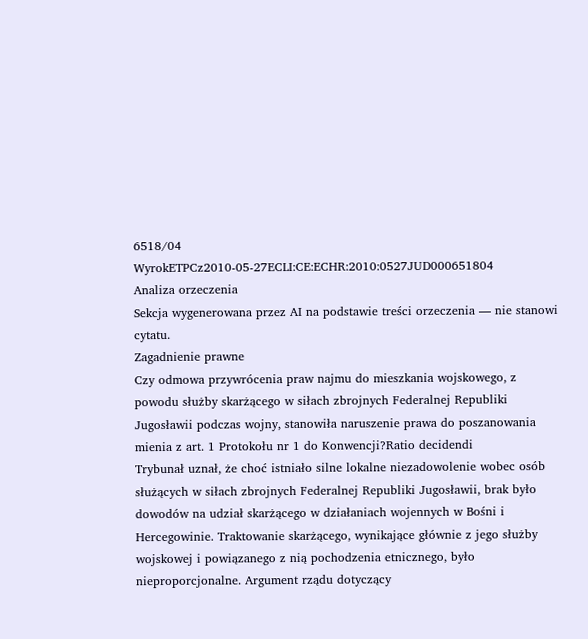6518/04
WyrokETPCz2010-05-27ECLI:CE:ECHR:2010:0527JUD000651804
Analiza orzeczenia
Sekcja wygenerowana przez AI na podstawie treści orzeczenia — nie stanowi cytatu.
Zagadnienie prawne
Czy odmowa przywrócenia praw najmu do mieszkania wojskowego, z powodu służby skarżącego w siłach zbrojnych Federalnej Republiki Jugosławii podczas wojny, stanowiła naruszenie prawa do poszanowania mienia z art. 1 Protokołu nr 1 do Konwencji?Ratio decidendi
Trybunał uznał, że choć istniało silne lokalne niezadowolenie wobec osób służących w siłach zbrojnych Federalnej Republiki Jugosławii, brak było dowodów na udział skarżącego w działaniach wojennych w Bośni i Hercegowinie. Traktowanie skarżącego, wynikające głównie z jego służby wojskowej i powiązanego z nią pochodzenia etnicznego, było nieproporcjonalne. Argument rządu dotyczący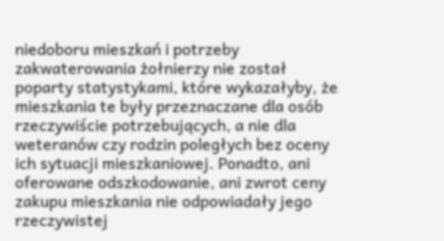niedoboru mieszkań i potrzeby zakwaterowania żołnierzy nie został poparty statystykami, które wykazałyby, że mieszkania te były przeznaczane dla osób rzeczywiście potrzebujących, a nie dla weteranów czy rodzin poległych bez oceny ich sytuacji mieszkaniowej. Ponadto, ani oferowane odszkodowanie, ani zwrot ceny zakupu mieszkania nie odpowiadały jego rzeczywistej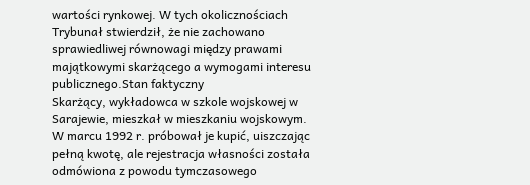wartości rynkowej. W tych okolicznościach Trybunał stwierdził, że nie zachowano sprawiedliwej równowagi między prawami majątkowymi skarżącego a wymogami interesu publicznego.Stan faktyczny
Skarżący, wykładowca w szkole wojskowej w Sarajewie, mieszkał w mieszkaniu wojskowym. W marcu 1992 r. próbował je kupić, uiszczając pełną kwotę, ale rejestracja własności została odmówiona z powodu tymczasowego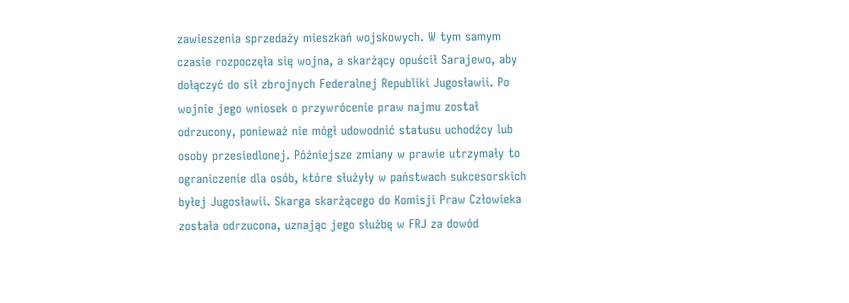zawieszenia sprzedaży mieszkań wojskowych. W tym samym czasie rozpoczęła się wojna, a skarżący opuścił Sarajewo, aby dołączyć do sił zbrojnych Federalnej Republiki Jugosławii. Po wojnie jego wniosek o przywrócenie praw najmu został odrzucony, ponieważ nie mógł udowodnić statusu uchodźcy lub osoby przesiedlonej. Późniejsze zmiany w prawie utrzymały to ograniczenie dla osób, które służyły w państwach sukcesorskich byłej Jugosławii. Skarga skarżącego do Komisji Praw Człowieka została odrzucona, uznając jego służbę w FRJ za dowód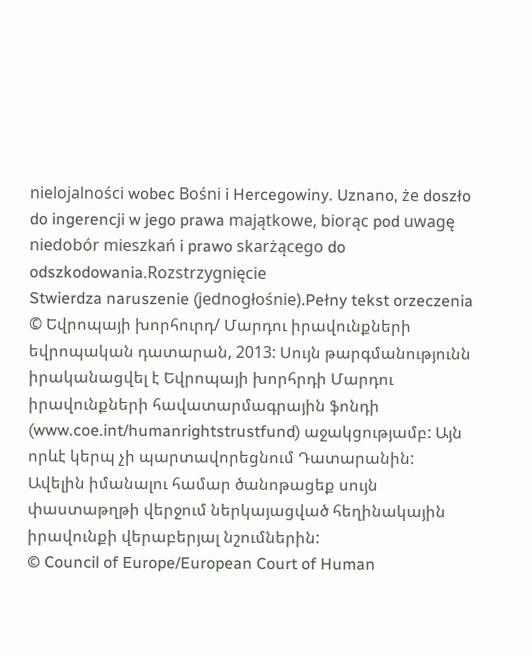nielojalności wobec Bośni i Hercegowiny. Uznano, że doszło do ingerencji w jego prawa majątkowe, biorąc pod uwagę niedobór mieszkań i prawo skarżącego do odszkodowania.Rozstrzygnięcie
Stwierdza naruszenie (jednogłośnie).Pełny tekst orzeczenia
© Եվրոպայի խորհուրդ/ Մարդու իրավունքների եվրոպական դատարան, 2013: Սույն թարգմանությունն իրականացվել է Եվրոպայի խորհրդի Մարդու իրավունքների հավատարմագրային ֆոնդի (www.coe.int/humanrightstrustfund) աջակցությամբ: Այն որևէ կերպ չի պարտավորեցնում Դատարանին: Ավելին իմանալու համար ծանոթացեք սույն փաստաթղթի վերջում ներկայացված հեղինակային իրավունքի վերաբերյալ նշումներին:
© Council of Europe/European Court of Human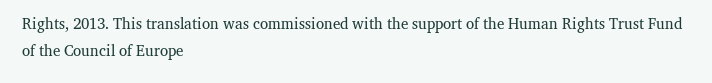Rights, 2013. This translation was commissioned with the support of the Human Rights Trust Fund of the Council of Europe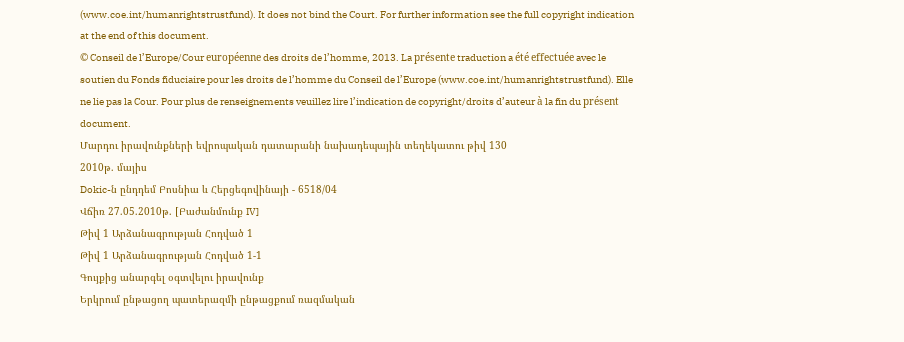(www.coe.int/humanrightstrustfund). It does not bind the Court. For further information see the full copyright indication at the end of this document.
© Conseil de l’Europe/Cour européenne des droits de l’homme, 2013. La présente traduction a été effectuée avec le soutien du Fonds fiduciaire pour les droits de l’homme du Conseil de l’Europe (www.coe.int/humanrightstrustfund). Elle ne lie pas la Cour. Pour plus de renseignements veuillez lire l’indication de copyright/droits d’auteur à la fin du présent document.
Մարդու իրավունքների եվրոպական դատարանի նախադեպային տեղեկատու թիվ 130
2010թ. մայիս
Dokic-ն ընդդեմ Բոսնիա և Հերցեգովինայի - 6518/04
Վճիռ 27.05.2010թ. [Բաժանմունք IV]
Թիվ 1 Արձանագրության Հոդված 1
Թիվ 1 Արձանագրության Հոդված 1-1
Գույքից անարգել օգտվելու իրավունք
Երկրում ընթացող պատերազմի ընթացքում ռազմական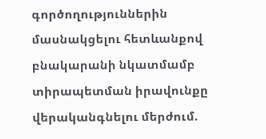գործողություններին մասնակցելու հետևանքով բնակարանի նկատմամբ տիրապետման իրավունքը վերականգնելու մերժում.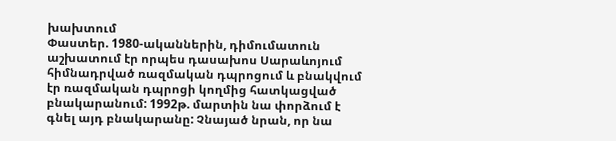խախտում
Փաստեր. 1980-ականներին, դիմումատուն աշխատում էր որպես դասախոս Սարաևոյում հիմնադրված ռազմական դպրոցում և բնակվում էր ռազմական դպրոցի կողմից հատկացված բնակարանում: 1992թ. մարտին նա փորձում է գնել այդ բնակարանը: Չնայած նրան, որ նա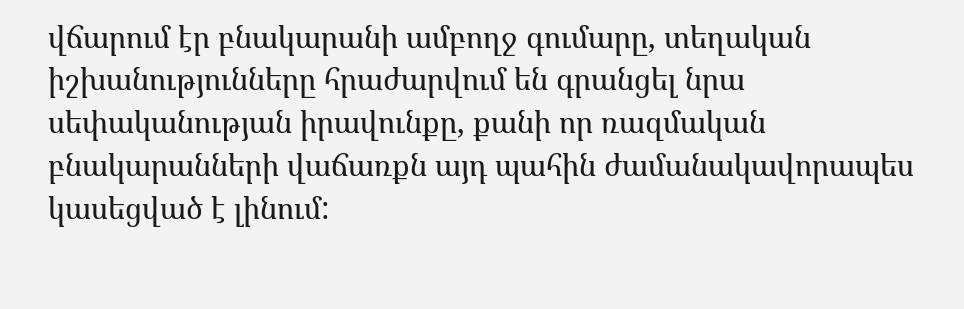վճարում էր բնակարանի ամբողջ գումարը, տեղական իշխանությունները հրաժարվում են գրանցել նրա սեփականության իրավունքը, քանի որ ռազմական բնակարանների վաճառքն այդ պահին ժամանակավորապես կասեցված է լինում: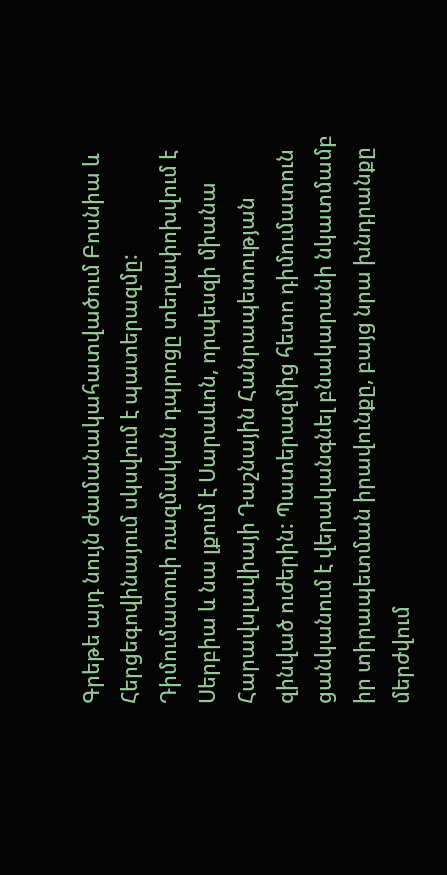Գրեթե այդ նույն ժամանակահատվածում Բոսնիա և Հերցեգովինայում սկսվում է պատերազմը: Դիմումատուի ռազմական դպրոցը տեղափոխվում է Սերբիա և նա լքում է Սարաևոն, որպեսզի միանա Հարավսլավիայի Դաշնային Հանրապետության զինված ուժերին: Պատերազմից հետո դիմումատուն ցանկանում է վերականգնել բնակարանի նկատմամբ իր տիրապետման իրավունքը, բայց նրա խնդրանքը մերժվում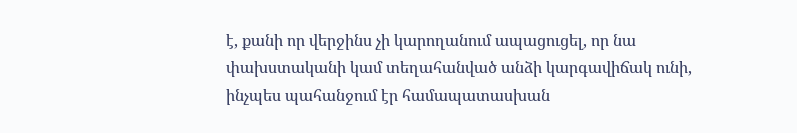է, քանի որ վերջինս չի կարողանում ապացուցել, որ նա փախստականի կամ տեղահանված անձի կարգավիճակ ունի, ինչպես պահանջում էր համապատասխան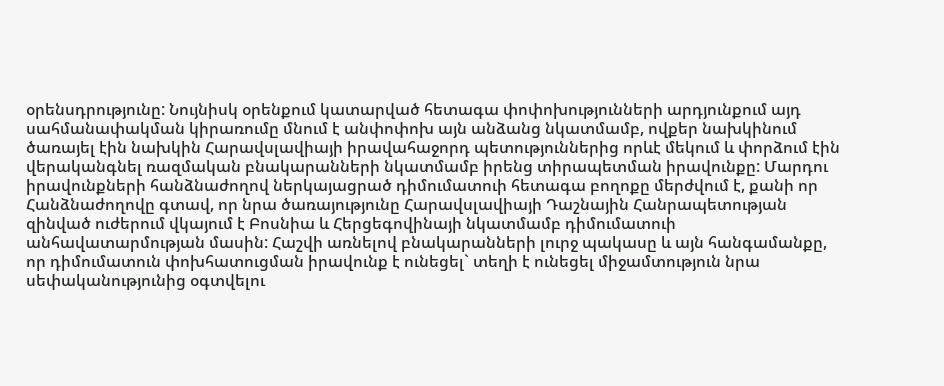օրենսդրությունը: Նույնիսկ օրենքում կատարված հետագա փոփոխությունների արդյունքում այդ սահմանափակման կիրառումը մնում է անփոփոխ այն անձանց նկատմամբ, ովքեր նախկինում ծառայել էին նախկին Հարավսլավիայի իրավահաջորդ պետություններից որևէ մեկում և փորձում էին վերականգնել ռազմական բնակարանների նկատմամբ իրենց տիրապետման իրավունքը: Մարդու իրավունքների հանձնաժողով ներկայացրած դիմումատուի հետագա բողոքը մերժվում է, քանի որ Հանձնաժողովը գտավ, որ նրա ծառայությունը Հարավսլավիայի Դաշնային Հանրապետության զինված ուժերում վկայում է Բոսնիա և Հերցեգովինայի նկատմամբ դիմումատուի անհավատարմության մասին: Հաշվի առնելով բնակարանների լուրջ պակասը և այն հանգամանքը, որ դիմումատուն փոխհատուցման իրավունք է ունեցել` տեղի է ունեցել միջամտություն նրա սեփականությունից օգտվելու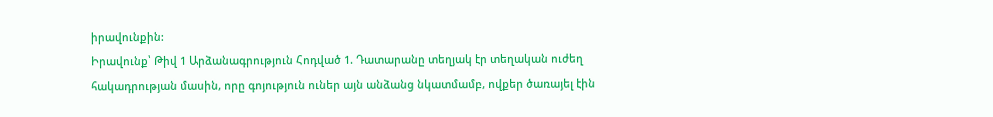իրավունքին:
Իրավունք՝ Թիվ 1 Արձանագրություն Հոդված 1. Դատարանը տեղյակ էր տեղական ուժեղ հակադրության մասին, որը գոյություն ուներ այն անձանց նկատմամբ, ովքեր ծառայել էին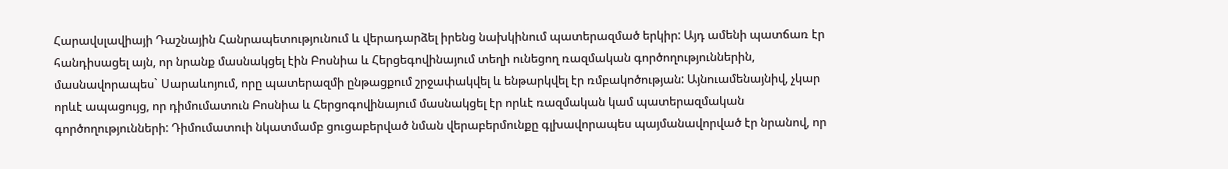Հարավսլավիայի Դաշնային Հանրապետությունում և վերադարձել իրենց նախկինում պատերազմած երկիր: Այդ ամենի պատճառ էր հանդիսացել այն, որ նրանք մասնակցել էին Բոսնիա և Հերցեգովինայում տեղի ունեցող ռազմական գործողություններին, մասնավորապես` Սարաևոյում, որը պատերազմի ընթացքում շրջափակվել և ենթարկվել էր ռմբակոծության: Այնուամենայնիվ, չկար որևէ ապացույց, որ դիմումատուն Բոսնիա և Հերցոգովինայում մասնակցել էր որևէ ռազմական կամ պատերազմական գործողությունների: Դիմումատուի նկատմամբ ցուցաբերված նման վերաբերմունքը գլխավորապես պայմանավորված էր նրանով, որ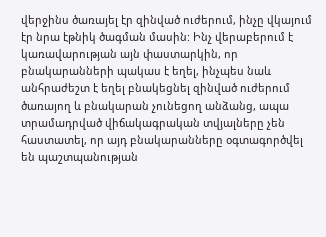վերջինս ծառայել էր զինված ուժերում, ինչը վկայում էր նրա էթնիկ ծագման մասին: Ինչ վերաբերում է կառավարության այն փաստարկին, որ բնակարանների պակաս է եղել, ինչպես նաև անհրաժեշտ է եղել բնակեցնել զինված ուժերում ծառայող և բնակարան չունեցող անձանց, ապա տրամադրված վիճակագրական տվյալները չեն հաստատել, որ այդ բնակարանները օգտագործվել են պաշտպանության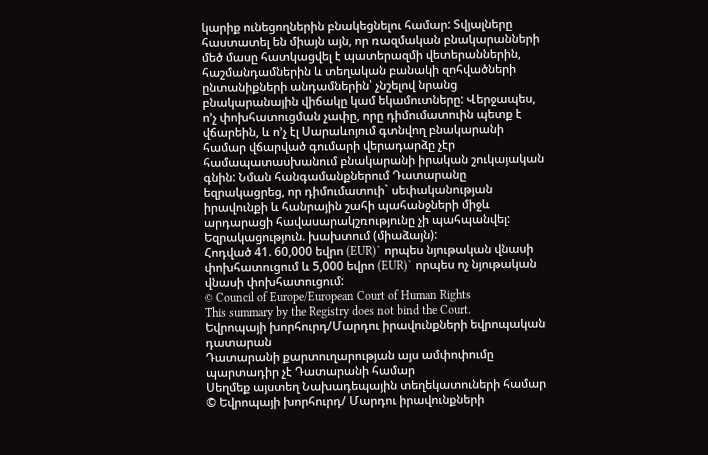կարիք ունեցողներին բնակեցնելու համար: Տվյալները հաստատել են միայն այն, որ ռազմական բնակարանների մեծ մասը հատկացվել է պատերազմի վետերաններին, հաշմանդամներին և տեղական բանակի զոհվածների ընտանիքների անդամներին՝ չնշելով նրանց բնակարանային վիճակը կամ եկամուտները: Վերջապես, ո’չ փոխհատուցման չափը, որը դիմումատուին պետք է վճարեին, և ո’չ էլ Սարաևոյում գտնվող բնակարանի համար վճարված գումարի վերադարձը չէր համապատասխանում բնակարանի իրական շուկայական գնին: Նման հանգամանքներում Դատարանը եզրակացրեց, որ դիմումատուի` սեփականության իրավունքի և հանրային շահի պահանջների միջև արդարացի հավասարակշռությունը չի պահպանվել:
Եզրակացություն. խախտում (միաձայն):
Հոդված 41. 60,000 եվրո (EUR)` որպես նյութական վնասի փոխհատուցում և 5,000 եվրո (EUR)` որպես ոչ նյութական վնասի փոխհատուցում:
© Council of Europe/European Court of Human Rights
This summary by the Registry does not bind the Court.
Եվրոպայի խորհուրդ/Մարդու իրավունքների եվրոպական դատարան
Դատարանի քարտուղարության այս ամփոփումը պարտադիր չէ Դատարանի համար
Սեղմեք այստեղ Նախադեպային տեղեկատուների համար
© Եվրոպայի խորհուրդ/ Մարդու իրավունքների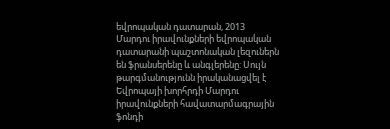եվրոպական դատարան, 2013
Մարդու իրավունքների եվրոպական դատարանի պաշտոնական լեզուներն են ֆրանսերենը և անգլերենը: Սույն թարգմանությունն իրականացվել է Եվրոպայի խորհրդի Մարդու իրավունքների հավատարմագրային ֆոնդի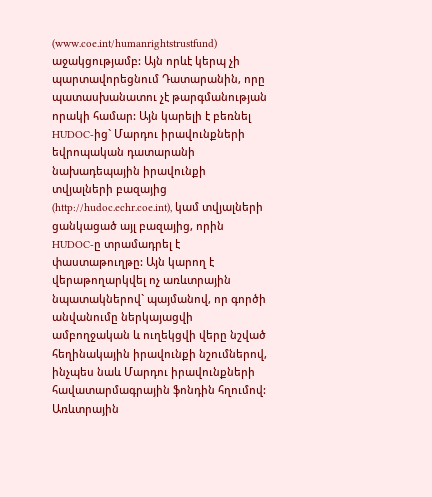(www.coe.int/humanrightstrustfund) աջակցությամբ: Այն որևէ կերպ չի պարտավորեցնում Դատարանին, որը պատասխանատու չէ թարգմանության որակի համար: Այն կարելի է բեռնել HUDOC-ից` Մարդու իրավունքների եվրոպական դատարանի նախադեպային իրավունքի տվյալների բազայից (http://hudoc.echr.coe.int), կամ տվյալների ցանկացած այլ բազայից, որին HUDOC-ը տրամադրել է փաստաթուղթը: Այն կարող է վերաթողարկվել ոչ առևտրային նպատակներով` պայմանով, որ գործի անվանումը ներկայացվի ամբողջական և ուղեկցվի վերը նշված հեղինակային իրավունքի նշումներով, ինչպես նաև Մարդու իրավունքների հավատարմագրային ֆոնդին հղումով: Առևտրային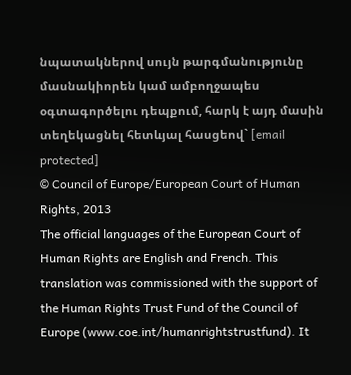նպատակներով սույն թարգմանությունը մասնակիորեն կամ ամբողջապես օգտագործելու դեպքում, հարկ է այդ մասին տեղեկացնել հետևյալ հասցեով` [email protected]
© Council of Europe/European Court of Human Rights, 2013
The official languages of the European Court of Human Rights are English and French. This translation was commissioned with the support of the Human Rights Trust Fund of the Council of Europe (www.coe.int/humanrightstrustfund). It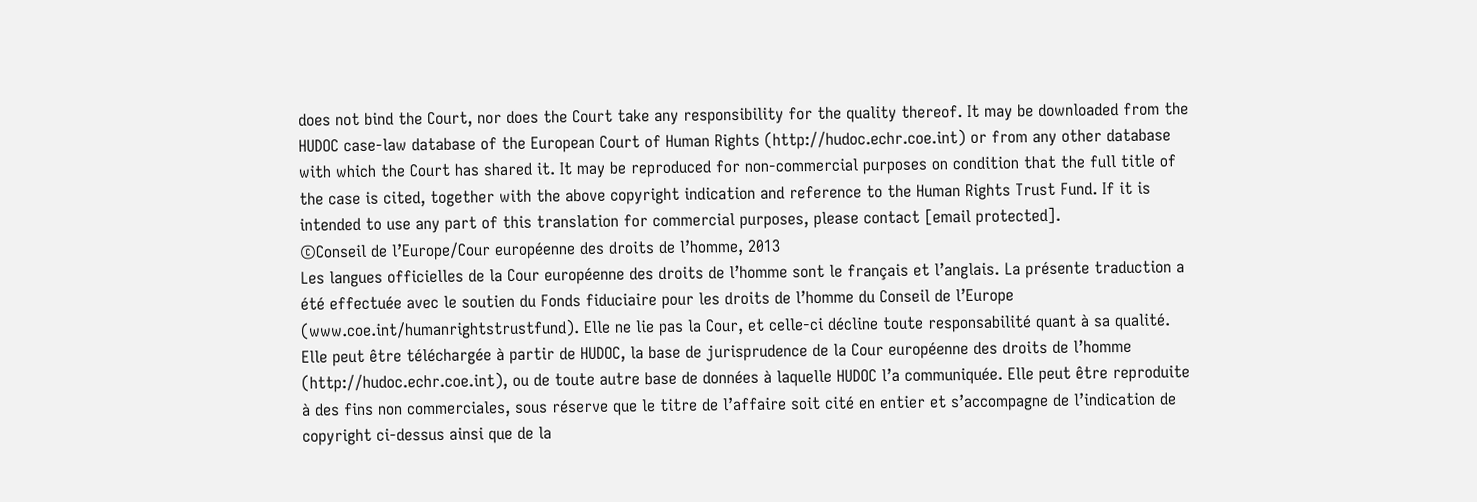does not bind the Court, nor does the Court take any responsibility for the quality thereof. It may be downloaded from the HUDOC case-law database of the European Court of Human Rights (http://hudoc.echr.coe.int) or from any other database with which the Court has shared it. It may be reproduced for non-commercial purposes on condition that the full title of the case is cited, together with the above copyright indication and reference to the Human Rights Trust Fund. If it is intended to use any part of this translation for commercial purposes, please contact [email protected].
©Conseil de l’Europe/Cour européenne des droits de l’homme, 2013
Les langues officielles de la Cour européenne des droits de l’homme sont le français et l’anglais. La présente traduction a été effectuée avec le soutien du Fonds fiduciaire pour les droits de l’homme du Conseil de l’Europe (www.coe.int/humanrightstrustfund). Elle ne lie pas la Cour, et celle-ci décline toute responsabilité quant à sa qualité. Elle peut être téléchargée à partir de HUDOC, la base de jurisprudence de la Cour européenne des droits de l’homme (http://hudoc.echr.coe.int), ou de toute autre base de données à laquelle HUDOC l’a communiquée. Elle peut être reproduite à des fins non commerciales, sous réserve que le titre de l’affaire soit cité en entier et s’accompagne de l’indication de copyright ci-dessus ainsi que de la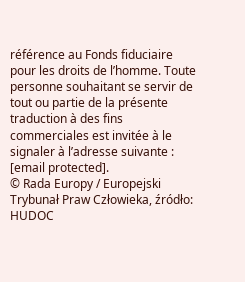référence au Fonds fiduciaire pour les droits de l’homme. Toute personne souhaitant se servir de tout ou partie de la présente traduction à des fins commerciales est invitée à le signaler à l’adresse suivante : [email protected].
© Rada Europy / Europejski Trybunał Praw Człowieka, źródło: HUDOC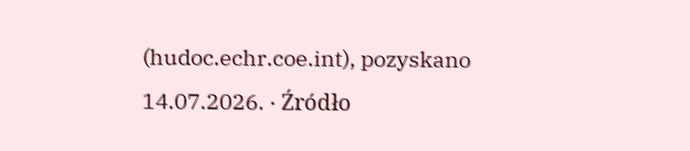(hudoc.echr.coe.int), pozyskano 14.07.2026. · Źródło